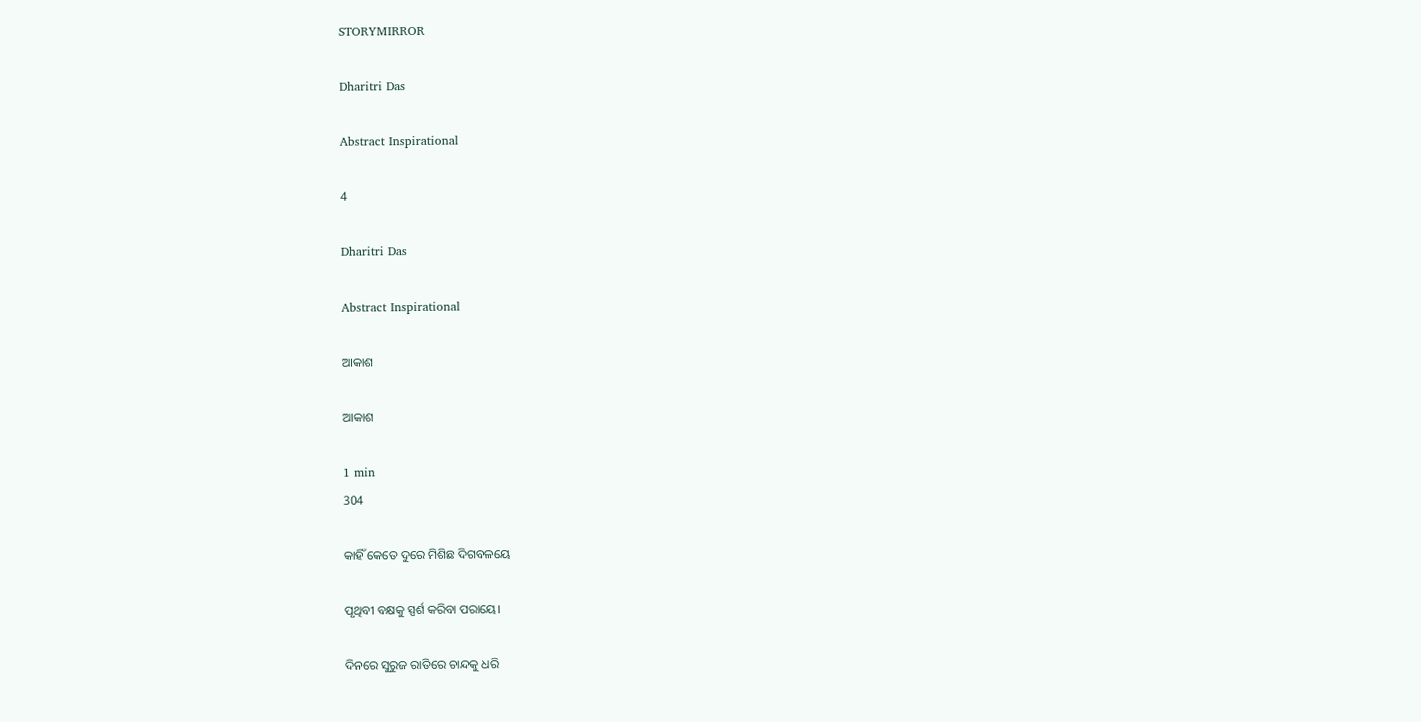STORYMIRROR

Dharitri Das

Abstract Inspirational

4

Dharitri Das

Abstract Inspirational

ଆକାଶ

ଆକାଶ

1 min
304

କାହିଁ କେତେ ଦୁରେ ମିଶିଛ ଦିଗବଳୟେ

ପୃଥିବୀ ବକ୍ଷକୁ ସ୍ପର୍ଶ କରିବା ପରାୟେ।

ଦିନରେ ସୁରୁଜ ରାତିରେ ଚାନ୍ଦକୁ ଧରି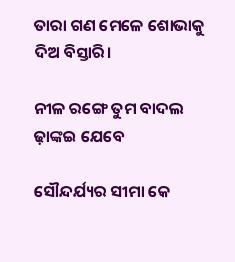ତାରା ଗଣ ମେଳେ ଶୋଭାକୁ ଦିଅ ବିସ୍ତାରି।

ନୀଳ ରଙ୍ଗେ ତୁମ ବାଦଲ ଢ଼ାଙ୍କଇ ଯେବେ

ସୌନ୍ଦର୍ଯ୍ୟର ସୀମା କେ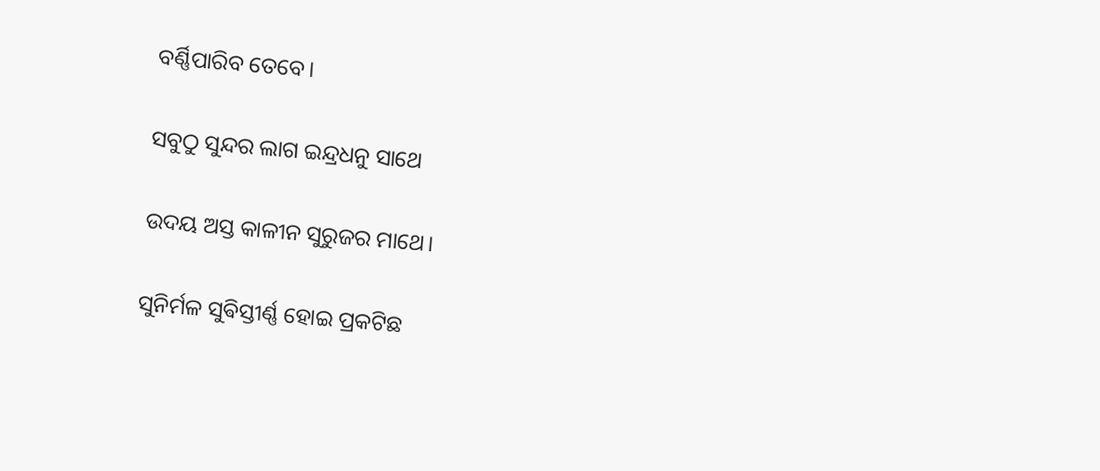ବର୍ଣ୍ଣିପାରିବ ତେବେ।

ସବୁଠୁ ସୁନ୍ଦର ଲାଗ ଇନ୍ଦ୍ରଧନୁ ସାଥେ

ଉଦୟ ଅସ୍ତ କାଳୀନ ସୁରୁଜର ମାଥେ।

ସୁନିର୍ମଳ ସୁଵିସ୍ତୀର୍ଣ୍ଣ ହୋଇ ପ୍ରକଟିଛ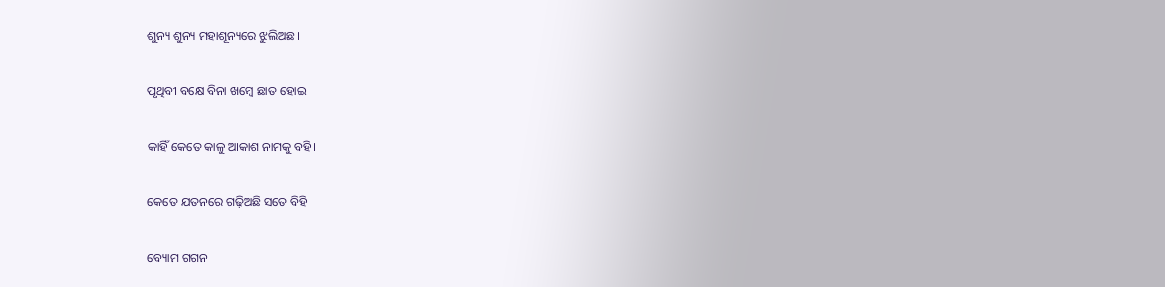ଶୁନ୍ୟ ଶୁନ୍ୟ ମହାଶୂନ୍ୟରେ ଝୁଲିଅଛ।

ପୃଥିବୀ ବକ୍ଷେ ବିନା ଖମ୍ବେ ଛାତ ହୋଇ

କାହିଁ କେତେ କାଳୁ ଆକାଶ ନାମକୁ ବହି।

କେତେ ଯତନରେ ଗଢ଼ିଅଛି ସତେ ବିହି

ବ୍ୟୋମ ଗଗନ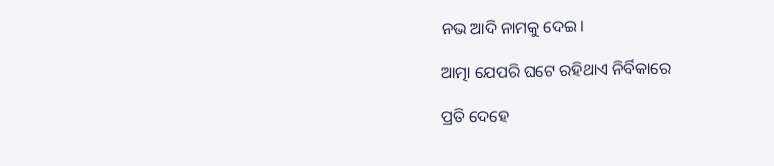ନଭ ଆଦି ନାମକୁ ଦେଇ।

ଆତ୍ମା ଯେପରି ଘଟେ ରହିଥାଏ ନିର୍ବିକାରେ

ପ୍ରତି ଦେହେ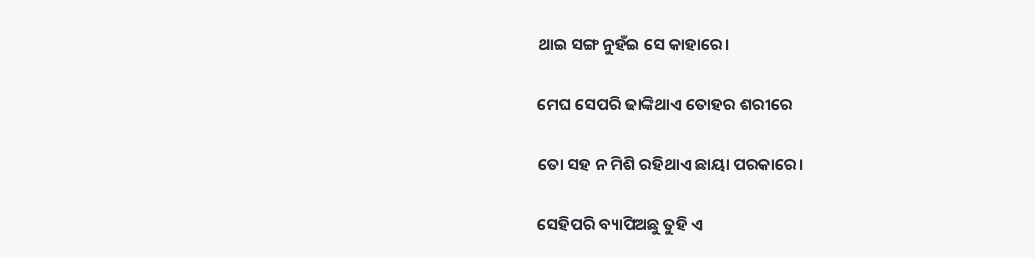ଥାଇ ସଙ୍ଗ ନୁହଁଇ ସେ କାହାରେ।

ମେଘ ସେପରି ଢାଙ୍କିଥାଏ ତୋହର ଶରୀରେ

ତୋ ସହ ନ ମିଶି ରହିଥାଏ ଛାୟା ପରକାରେ।

ସେହିପରି ବ୍ୟାପିଅଛୁ ତୁହି ଏ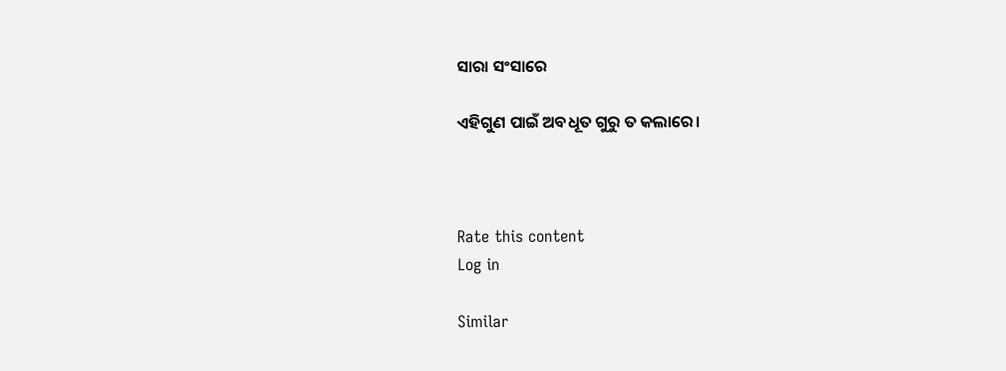ସାରା ସଂସାରେ

ଏହିଗୁଣ ପାଇଁ ଅବଧୂତ ଗୁରୁ ତ କଲାରେ।



Rate this content
Log in

Similar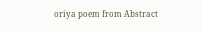oriya poem from Abstract